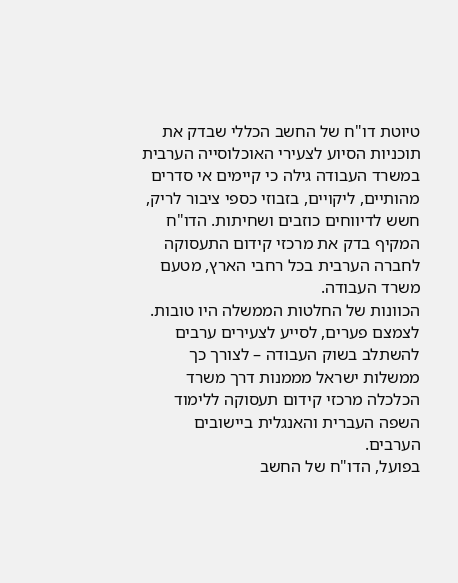טיוטת דו"ח של החשב הכללי שבדק את תוכניות הסיוע לצעירי האוכלוסייה הערבית במשרד העבודה גילה כי קיימים אי סדרים מהותיים, ליקויים, בזבוזי כספי ציבור לריק, חשש לדיווחים כוזבים ושחיתות. הדו"ח המקיף בדק את מרכזי קידום התעסוקה לחברה הערבית בכל רחבי הארץ, מטעם משרד העבודה.
הכוונות של החלטות הממשלה היו טובות. לצמצם פערים, לסייע לצעירים ערבים להשתלב בשוק העבודה – לצורך כך ממשלות ישראל מממנות דרך משרד הכלכלה מרכזי קידום תעסוקה ללימוד השפה העברית והאנגלית ביישובים הערבים.
בפועל, הדו"ח של החשב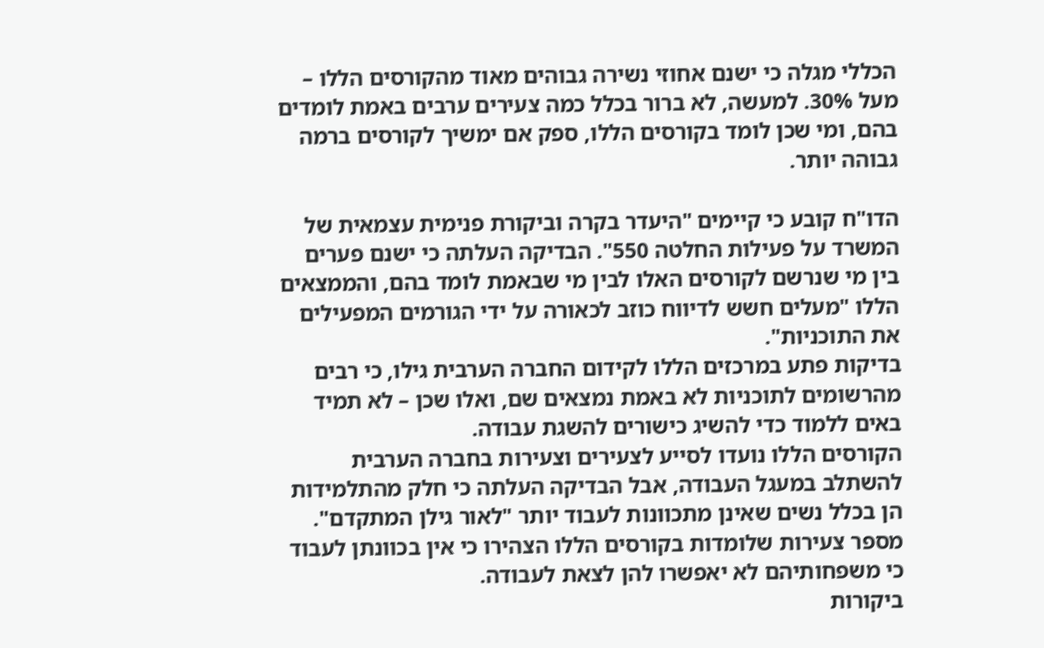הכללי מגלה כי ישנם אחוזי נשירה גבוהים מאוד מהקורסים הללו – מעל 30%. למעשה, לא ברור בכלל כמה צעירים ערבים באמת לומדים בהם, ומי שכן לומד בקורסים הללו, ספק אם ימשיך לקורסים ברמה גבוהה יותר.

הדו"ח קובע כי קיימים "היעדר בקרה וביקורת פנימית עצמאית של המשרד על פעילות החלטה 550". הבדיקה העלתה כי ישנם פערים בין מי שנרשם לקורסים האלו לבין מי שבאמת לומד בהם, והממצאים הללו "מעלים חשש לדיווח כוזב לכאורה על ידי הגורמים המפעילים את התוכניות".
בדיקות פתע במרכזים הללו לקידום החברה הערבית גילו, כי רבים מהרשומים לתוכניות לא באמת נמצאים שם, ואלו שכן – לא תמיד באים ללמוד כדי להשיג כישורים להשגת עבודה.
הקורסים הללו נועדו לסייע לצעירים וצעירות בחברה הערבית להשתלב במעגל העבודה, אבל הבדיקה העלתה כי חלק מהתלמידות הן בכלל נשים שאינן מתכוונות לעבוד יותר "לאור גילן המתקדם". מספר צעירות שלומדות בקורסים הללו הצהירו כי אין בכוונתן לעבוד כי משפחותיהם לא יאפשרו להן לצאת לעבודה.
ביקורות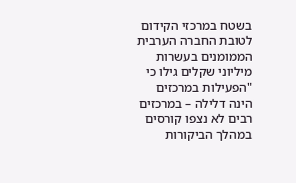בשטח במרכזי הקידום לטובת החברה הערבית הממומנים בעשרות מיליוני שקלים גילו כי "הפעילות במרכזים הינה דלילה – במרכזים רבים לא נצפו קורסים במהלך הביקורות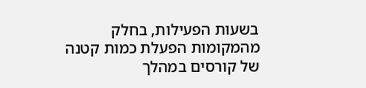בשעות הפעילות, בחלק מהמקומות הפעלת כמות קטנה של קורסים במהלך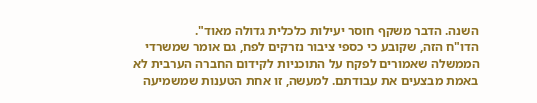השנה. הדבר משקף חוסר יעילות כלכלית גדולה מאוד".
הדו"ח הזה, שקובע כי כספי ציבור נזרקים לפח, גם אומר שמשרדי הממשלה שאמורים לפקח על התוכניות לקידום החברה הערבית לא באמת מבצעים את עבודתם. למעשה, זו אחת הטענות שמשמיעה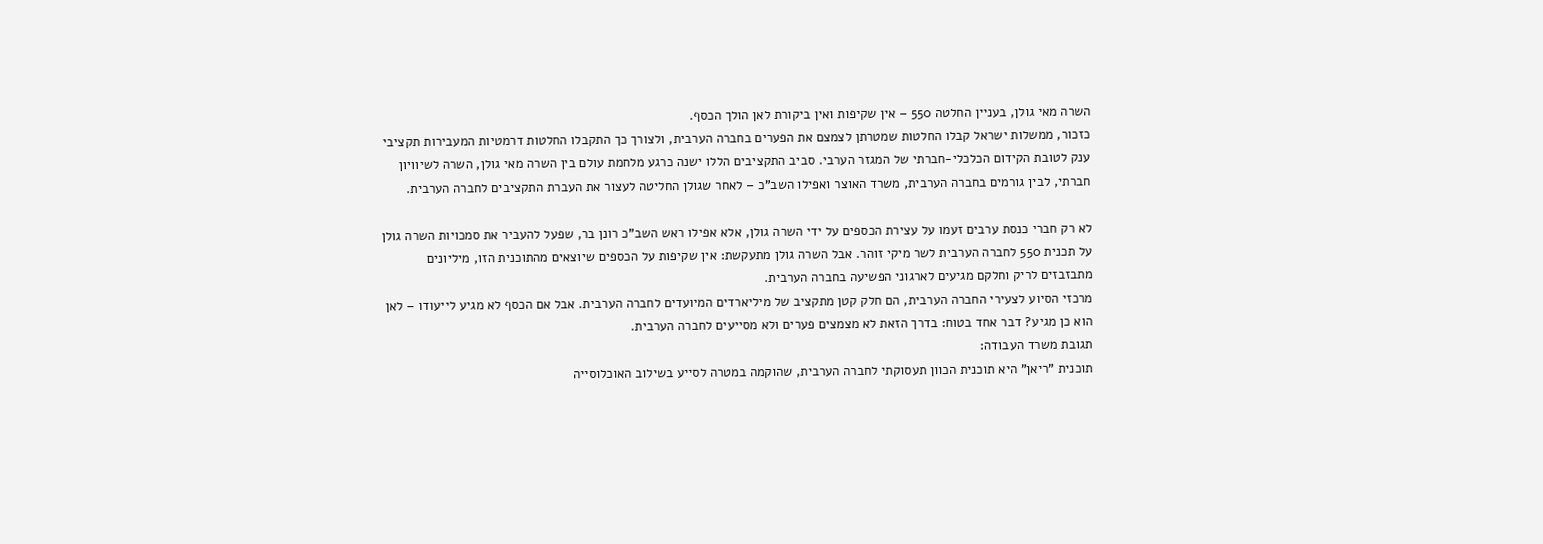השרה מאי גולן, בעניין החלטה 550 – אין שקיפות ואין ביקורת לאן הולך הכסף.
כזכור, ממשלות ישראל קבלו החלטות שמטרתן לצמצם את הפערים בחברה הערבית, ולצורך כך התקבלו החלטות דרמטיות המעבירות תקציבי ענק לטובת הקידום הכלכלי-חברתי של המגזר הערבי. סביב התקציבים הללו ישנה כרגע מלחמת עולם בין השרה מאי גולן, השרה לשיוויון חברתי, לבין גורמים בחברה הערבית, משרד האוצר ואפילו השב"כ – לאחר שגולן החליטה לעצור את העברת התקציבים לחברה הערבית.

לא רק חברי כנסת ערבים זעמו על עצירת הכספים על ידי השרה גולן, אלא אפילו ראש השב"כ רונן בר, שפעל להעביר את סמכויות השרה גולן על תכנית 550 לחברה הערבית לשר מיקי זוהר. אבל השרה גולן מתעקשת: אין שקיפות על הכספים שיוצאים מהתוכנית הזו, מיליונים מתבזבזים לריק וחלקם מגיעים לארגוני הפשיעה בחברה הערבית.
מרכזי הסיוע לצעירי החברה הערבית, הם חלק קטן מתקציב של מיליארדים המיועדים לחברה הערבית. אבל אם הכסף לא מגיע לייעודו – לאן הוא כן מגיע? דבר אחד בטוח: בדרך הזאת לא מצמצים פערים ולא מסייעים לחברה הערבית.
תגובת משרד העבודה:
תוכנית "ריאן" היא תוכנית הכוון תעסוקתי לחברה הערבית, שהוקמה במטרה לסייע בשילוב האוכלוסייה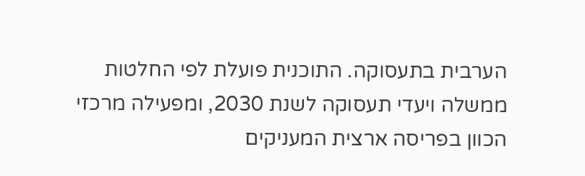הערבית בתעסוקה. התוכנית פועלת לפי החלטות ממשלה ויעדי תעסוקה לשנת 2030, ומפעילה מרכזי הכוון בפריסה ארצית המעניקים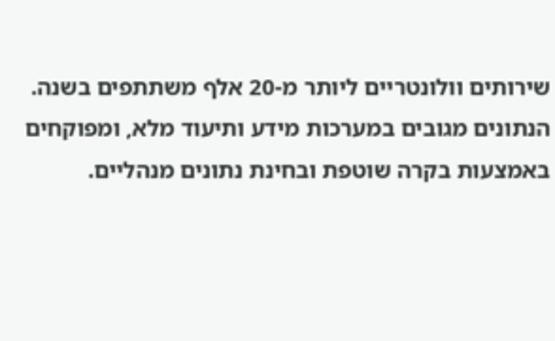שירותים וולונטריים ליותר מ-20 אלף משתתפים בשנה. הנתונים מגובים במערכות מידע ותיעוד מלא, ומפוקחים באמצעות בקרה שוטפת ובחינת נתונים מנהליים.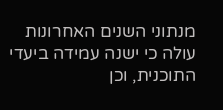מנתוני השנים האחרונות עולה כי ישנה עמידה ביעדי התוכנית, וכן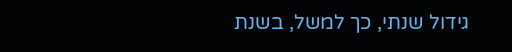גידול שנתי, כך למשל, בשנת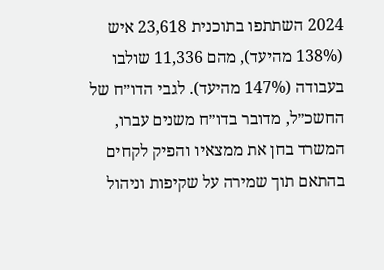2024 השתתפו בתוכנית 23,618 איש (138% מהיעד), מהם 11,336 שולבו בעבודה (147% מהיעד). לגבי הדו״ח של החשכ״ל, מדובר בדו״ח משנים עברו, המשרד בחן את ממצאיו והפיק לקחים בהתאם תוך שמירה על שקיפות וניהול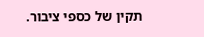תקין של כספי ציבור.